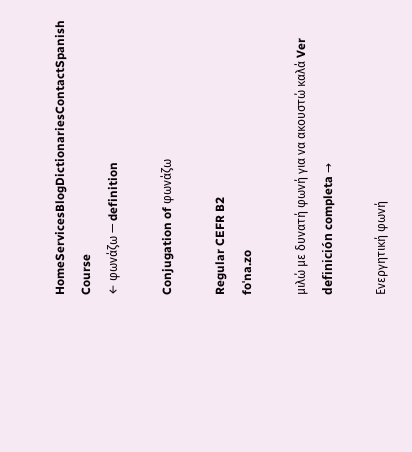HomeServicesBlogDictionariesContactSpanish Course
← φωνάζω — definition

Conjugation of φωνάζω

Regular CEFR B2
foˈna.zo

μιλώ με δυνατή φωνή για να ακουστώ καλά Ver definición completa →

Ενεργητική φωνή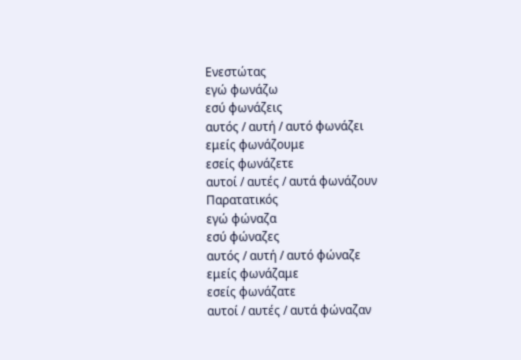Ενεστώτας
εγώ φωνάζω
εσύ φωνάζεις
αυτός / αυτή / αυτό φωνάζει
εμείς φωνάζουμε
εσείς φωνάζετε
αυτοί / αυτές / αυτά φωνάζουν
Παρατατικός
εγώ φώναζα
εσύ φώναζες
αυτός / αυτή / αυτό φώναζε
εμείς φωνάζαμε
εσείς φωνάζατε
αυτοί / αυτές / αυτά φώναζαν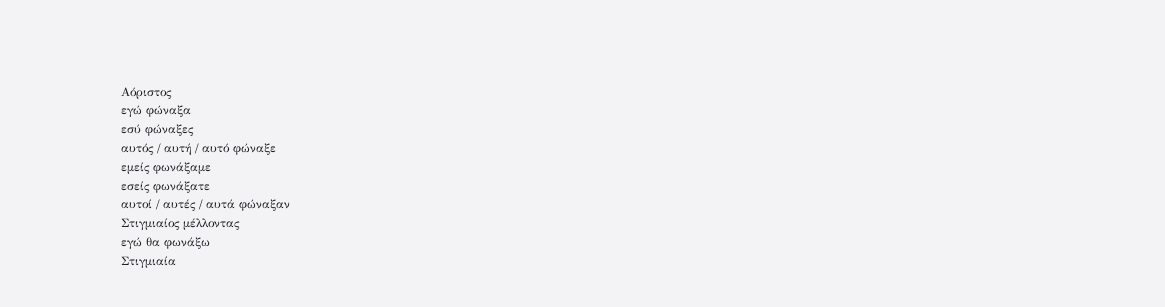Αόριστος
εγώ φώναξα
εσύ φώναξες
αυτός / αυτή / αυτό φώναξε
εμείς φωνάξαμε
εσείς φωνάξατε
αυτοί / αυτές / αυτά φώναξαν
Στιγμιαίος μέλλοντας
εγώ θα φωνάξω
Στιγμιαία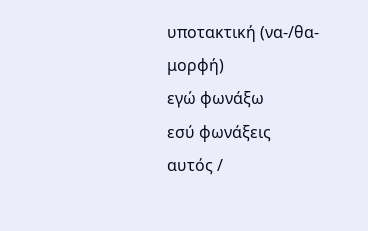υποτακτική (να-/θα- μορφή)
εγώ φωνάξω
εσύ φωνάξεις
αυτός /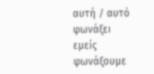αυτή / αυτό φωνάξει
εμείς φωνάξουμε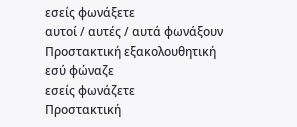εσείς φωνάξετε
αυτοί / αυτές / αυτά φωνάξουν
Προστακτική εξακολουθητική
εσύ φώναζε
εσείς φωνάζετε
Προστακτική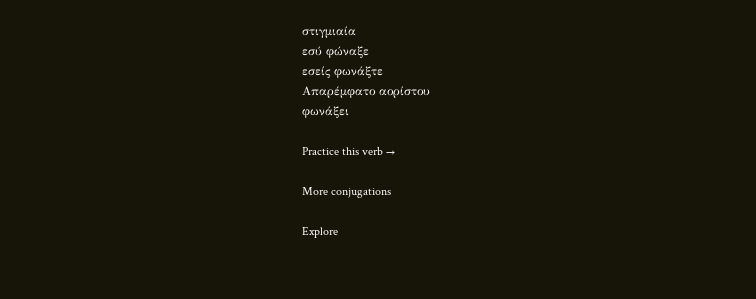στιγμιαία
εσύ φώναξε
εσείς φωνάξτε
Απαρέμφατο αορίστου
φωνάξει

Practice this verb →

More conjugations

Explore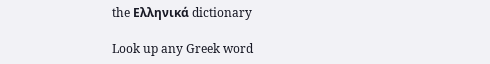the Ελληνικά dictionary

Look up any Greek word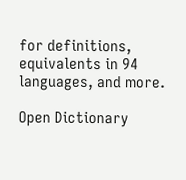for definitions, equivalents in 94 languages, and more.

Open Dictionary